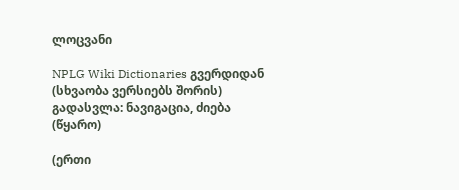ლოცვანი

NPLG Wiki Dictionaries გვერდიდან
(სხვაობა ვერსიებს შორის)
გადასვლა: ნავიგაცია, ძიება
(წყარო)

(ერთი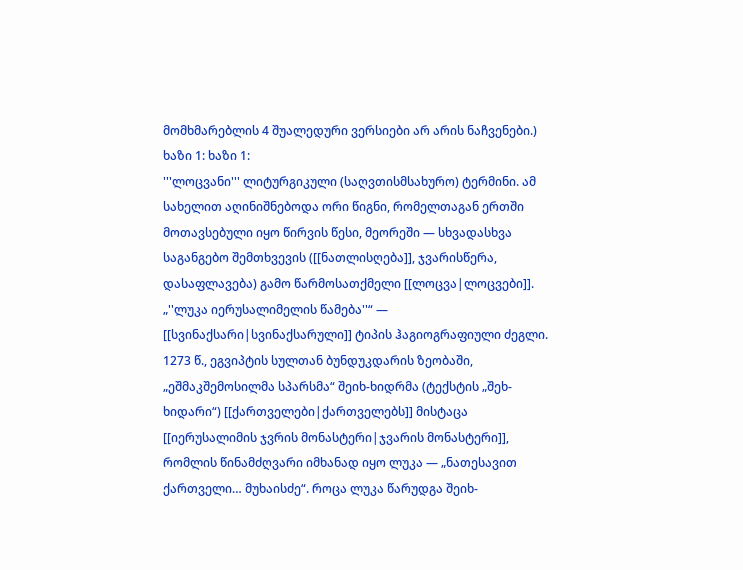მომხმარებლის 4 შუალედური ვერსიები არ არის ნაჩვენები.)
ხაზი 1: ხაზი 1:
'''ლოცვანი''' ლიტურგიკული (საღვთისმსახურო) ტერმინი. ამ სახელით აღინიშნებოდა ორი წიგნი, რომელთაგან ერთში მოთავსებული იყო წირვის წესი, მეორეში — სხვადასხვა საგანგებო შემთხვევის ([[ნათლისღება]], ჯვარისწერა, დასაფლავება) გამო წარმოსათქმელი [[ლოცვა|ლოცვები]]. „''ლუკა იერუსალიმელის წამება''“ — [[სვინაქსარი|სვინაქსარული]] ტიპის ჰაგიოგრაფიული ძეგლი. 1273 წ., ეგვიპტის სულთან ბუნდუკდარის ზეობაში, „ეშმაკშემოსილმა სპარსმა“ შეიხ-ხიდრმა (ტექსტის „შეხ-ხიდარი“) [[ქართველები|ქართველებს]] მისტაცა [[იერუსალიმის ჯვრის მონასტერი|ჯვარის მონასტერი]], რომლის წინამძღვარი იმხანად იყო ლუკა — „ნათესავით ქართველი… მუხაისძე“. როცა ლუკა წარუდგა შეიხ-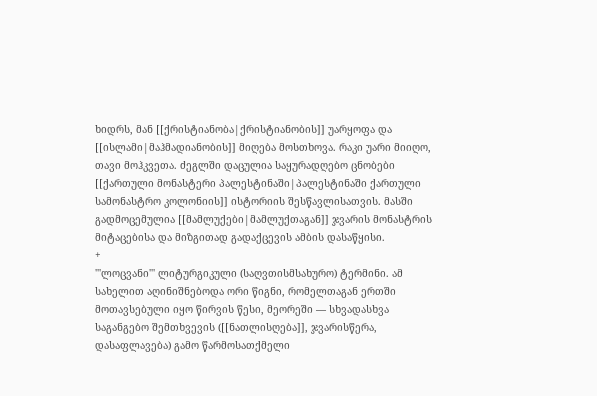ხიდრს, მან [[ქრისტიანობა|ქრისტიანობის]] უარყოფა და [[ისლამი|მაჰმადიანობის]] მიღება მოსთხოვა. რაკი უარი მიიღო, თავი მოჰკვეთა. ძეგლში დაცულია საყურადღებო ცნობები [[ქართული მონასტერი პალესტინაში|პალესტინაში ქართული სამონასტრო კოლონიის]] ისტორიის შესწავლისათვის. მასში გადმოცემულია [[მამლუქები|მამლუქთაგან]] ჯვარის მონასტრის მიტაცებისა და მიზგითად გადაქცევის ამბის დასაწყისი.
+
'''ლოცვანი''' ლიტურგიკული (საღვთისმსახურო) ტერმინი. ამ სახელით აღინიშნებოდა ორი წიგნი, რომელთაგან ერთში მოთავსებული იყო წირვის წესი, მეორეში — სხვადასხვა საგანგებო შემთხვევის ([[ნათლისღება]], ჯვარისწერა, დასაფლავება) გამო წარმოსათქმელი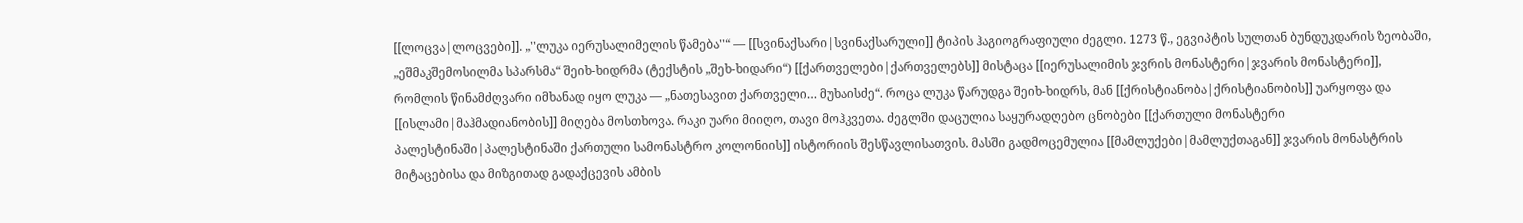[[ლოცვა|ლოცვები]]. „''ლუკა იერუსალიმელის წამება''“ — [[სვინაქსარი|სვინაქსარული]] ტიპის ჰაგიოგრაფიული ძეგლი. 1273 წ., ეგვიპტის სულთან ბუნდუკდარის ზეობაში, „ეშმაკშემოსილმა სპარსმა“ შეიხ-ხიდრმა (ტექსტის „შეხ-ხიდარი“) [[ქართველები|ქართველებს]] მისტაცა [[იერუსალიმის ჯვრის მონასტერი|ჯვარის მონასტერი]], რომლის წინამძღვარი იმხანად იყო ლუკა — „ნათესავით ქართველი… მუხაისძე“. როცა ლუკა წარუდგა შეიხ-ხიდრს, მან [[ქრისტიანობა|ქრისტიანობის]] უარყოფა და [[ისლამი|მაჰმადიანობის]] მიღება მოსთხოვა. რაკი უარი მიიღო, თავი მოჰკვეთა. ძეგლში დაცულია საყურადღებო ცნობები [[ქართული მონასტერი პალესტინაში|პალესტინაში ქართული სამონასტრო კოლონიის]] ისტორიის შესწავლისათვის. მასში გადმოცემულია [[მამლუქები|მამლუქთაგან]] ჯვარის მონასტრის მიტაცებისა და მიზგითად გადაქცევის ამბის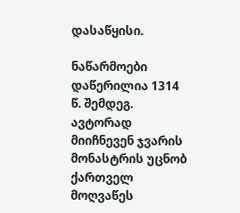დასაწყისი.

ნაწარმოები დაწერილია 1314 წ. შემდეგ. ავტორად მიიჩნევენ ჯვარის მონასტრის უცნობ ქართველ მოღვაწეს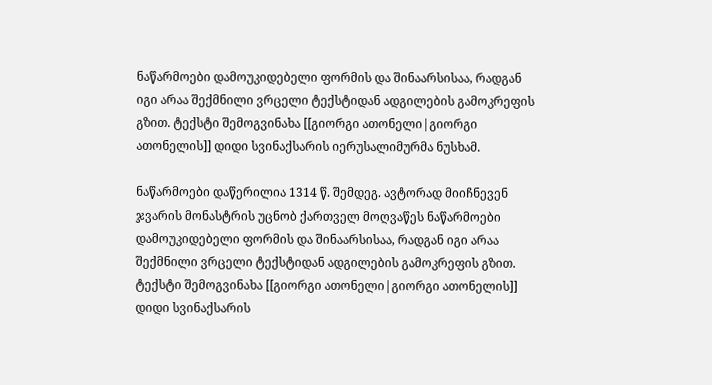ნაწარმოები დამოუკიდებელი ფორმის და შინაარსისაა, რადგან იგი არაა შექმნილი ვრცელი ტექსტიდან ადგილების გამოკრეფის გზით. ტექსტი შემოგვინახა [[გიორგი ათონელი|გიორგი ათონელის]] დიდი სვინაქსარის იერუსალიმურმა ნუსხამ.

ნაწარმოები დაწერილია 1314 წ. შემდეგ. ავტორად მიიჩნევენ ჯვარის მონასტრის უცნობ ქართველ მოღვაწეს ნაწარმოები დამოუკიდებელი ფორმის და შინაარსისაა, რადგან იგი არაა შექმნილი ვრცელი ტექსტიდან ადგილების გამოკრეფის გზით. ტექსტი შემოგვინახა [[გიორგი ათონელი|გიორგი ათონელის]] დიდი სვინაქსარის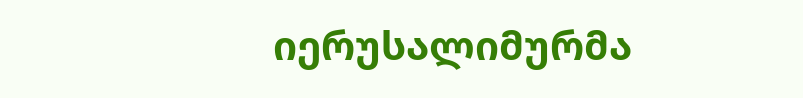იერუსალიმურმა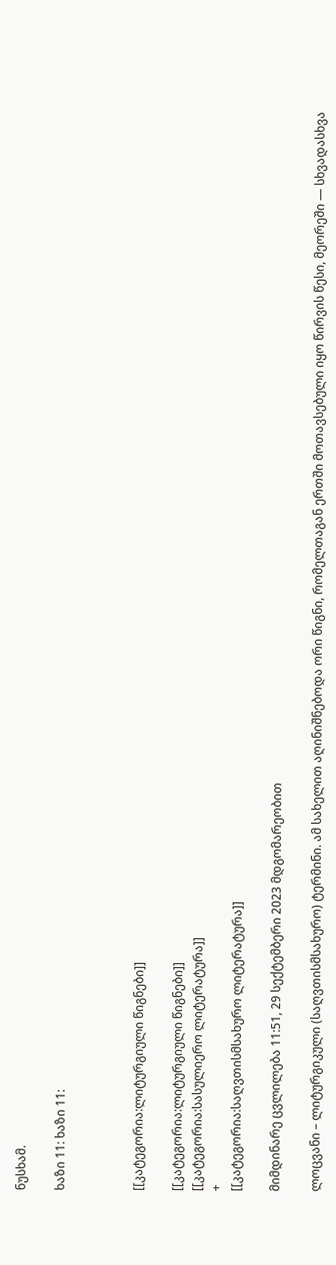ნუსხამ.

ხაზი 11: ხაზი 11:



[[კატეგორია:ლიტურგიული წიგნები]]

[[კატეგორია:ლიტურგიული წიგნები]]
[[კატეგორია:სასულიერო ლიტერატურა]]
+
[[კატეგორია:საღვთისმსახურო ლიტერატურა]]

მიმდინარე ცვლილება 11:51, 29 სექტემბერი 2023 მდგომარეობით

ლოცვანი – ლიტურგიკული (საღვთისმსახურო) ტერმინი. ამ სახელით აღინიშნებოდა ორი წიგნი, რომელთაგან ერთში მოთავსებული იყო წირვის წესი, მეორეში — სხვადასხვა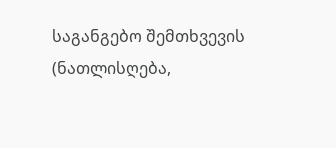საგანგებო შემთხვევის (ნათლისღება,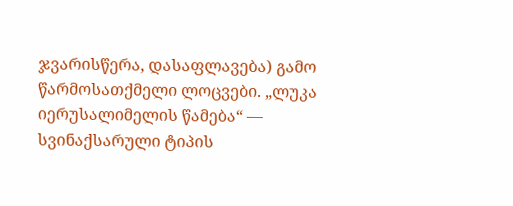ჯვარისწერა, დასაფლავება) გამო წარმოსათქმელი ლოცვები. „ლუკა იერუსალიმელის წამება“ — სვინაქსარული ტიპის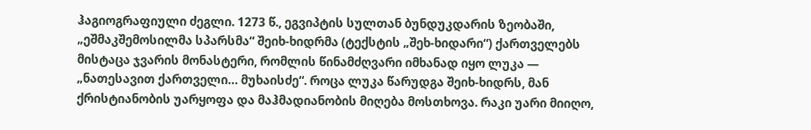ჰაგიოგრაფიული ძეგლი. 1273 წ., ეგვიპტის სულთან ბუნდუკდარის ზეობაში, „ეშმაკშემოსილმა სპარსმა“ შეიხ-ხიდრმა (ტექსტის „შეხ-ხიდარი“) ქართველებს მისტაცა ჯვარის მონასტერი, რომლის წინამძღვარი იმხანად იყო ლუკა — „ნათესავით ქართველი… მუხაისძე“. როცა ლუკა წარუდგა შეიხ-ხიდრს, მან ქრისტიანობის უარყოფა და მაჰმადიანობის მიღება მოსთხოვა. რაკი უარი მიიღო,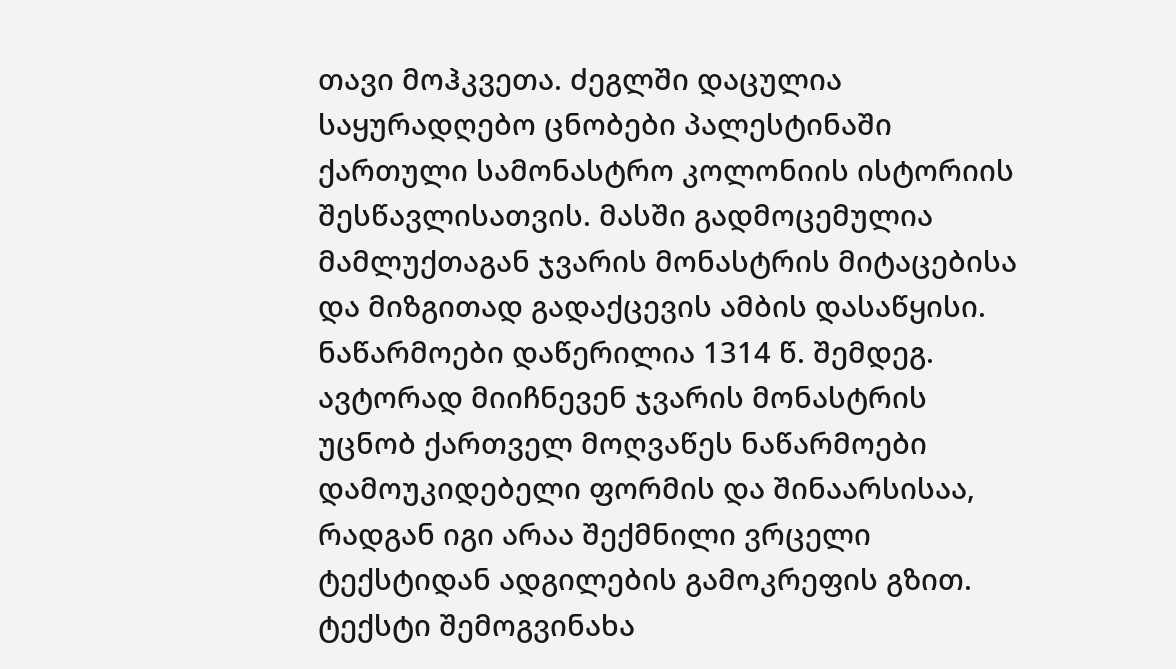თავი მოჰკვეთა. ძეგლში დაცულია საყურადღებო ცნობები პალესტინაში ქართული სამონასტრო კოლონიის ისტორიის შესწავლისათვის. მასში გადმოცემულია მამლუქთაგან ჯვარის მონასტრის მიტაცებისა და მიზგითად გადაქცევის ამბის დასაწყისი. ნაწარმოები დაწერილია 1314 წ. შემდეგ. ავტორად მიიჩნევენ ჯვარის მონასტრის უცნობ ქართველ მოღვაწეს ნაწარმოები დამოუკიდებელი ფორმის და შინაარსისაა, რადგან იგი არაა შექმნილი ვრცელი ტექსტიდან ადგილების გამოკრეფის გზით. ტექსტი შემოგვინახა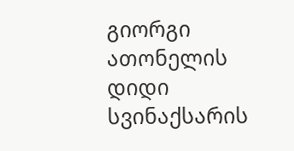გიორგი ათონელის დიდი სვინაქსარის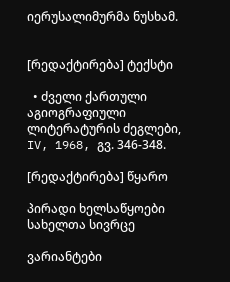იერუსალიმურმა ნუსხამ.


[რედაქტირება] ტექსტი

  • ძველი ქართული აგიოგრაფიული ლიტერატურის ძეგლები, IV, 1968, გვ. 346-348.

[რედაქტირება] წყარო

პირადი ხელსაწყოები
სახელთა სივრცე

ვარიანტები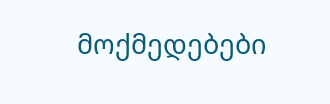მოქმედებები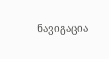ნავიგაცია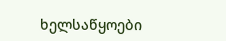ხელსაწყოები